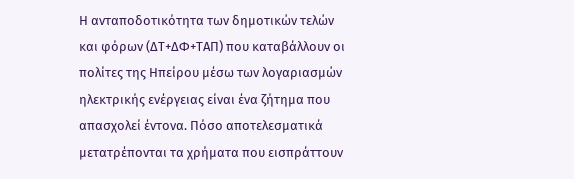Η ανταποδοτικότητα των δημοτικών τελών και φόρων (ΔΤ+ΔΦ+ΤΑΠ) που καταβάλλουν οι πολίτες της Ηπείρου μέσω των λογαριασμών ηλεκτρικής ενέργειας είναι ένα ζήτημα που απασχολεί έντονα. Πόσο αποτελεσματικά μετατρέπονται τα χρήματα που εισπράττουν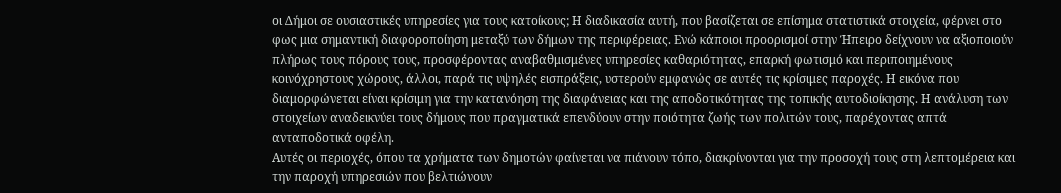οι Δήμοι σε ουσιαστικές υπηρεσίες για τους κατοίκους; Η διαδικασία αυτή, που βασίζεται σε επίσημα στατιστικά στοιχεία, φέρνει στο φως μια σημαντική διαφοροποίηση μεταξύ των δήμων της περιφέρειας. Ενώ κάποιοι προορισμοί στην Ήπειρο δείχνουν να αξιοποιούν πλήρως τους πόρους τους, προσφέροντας αναβαθμισμένες υπηρεσίες καθαριότητας, επαρκή φωτισμό και περιποιημένους κοινόχρηστους χώρους, άλλοι, παρά τις υψηλές εισπράξεις, υστερούν εμφανώς σε αυτές τις κρίσιμες παροχές. Η εικόνα που διαμορφώνεται είναι κρίσιμη για την κατανόηση της διαφάνειας και της αποδοτικότητας της τοπικής αυτοδιοίκησης. Η ανάλυση των στοιχείων αναδεικνύει τους δήμους που πραγματικά επενδύουν στην ποιότητα ζωής των πολιτών τους, παρέχοντας απτά ανταποδοτικά οφέλη.
Αυτές οι περιοχές, όπου τα χρήματα των δημοτών φαίνεται να πιάνουν τόπο, διακρίνονται για την προσοχή τους στη λεπτομέρεια και την παροχή υπηρεσιών που βελτιώνουν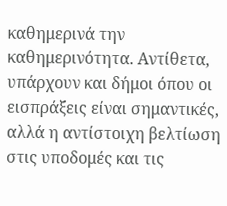καθημερινά την καθημερινότητα. Αντίθετα, υπάρχουν και δήμοι όπου οι εισπράξεις είναι σημαντικές, αλλά η αντίστοιχη βελτίωση στις υποδομές και τις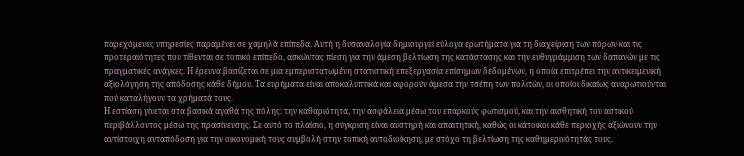παρεχόμενες υπηρεσίες παραμένει σε χαμηλά επίπεδα. Αυτή η δυσαναλογία δημιουργεί εύλογα ερωτήματα για τη διαχείριση των πόρων και τις προτεραιότητες που τίθενται σε τοπικό επίπεδο, ασκώντας πίεση για την άμεση βελτίωση της κατάστασης και την ευθυγράμμιση των δαπανών με τις πραγματικές ανάγκες. Η έρευνα βασίζεται σε μια εμπεριστατωμένη στατιστική επεξεργασία επίσημων δεδομένων, η οποία επιτρέπει την αντικειμενική αξιολόγηση της απόδοσης κάθε δήμου. Τα ευρήματα είναι αποκαλυπτικά και αφορούν άμεσα την τσέπη των πολιτών, οι οποίοι δικαίως αναρωτιούνται πού καταλήγουν τα χρήματά τους.
Η εστίαση γίνεται στα βασικά αγαθά της πόλης: την καθαριότητα, την ασφάλεια μέσω του επαρκούς φωτισμού, και την αισθητική του αστικού περιβάλλοντος μέσω της πρασίνευσης. Σε αυτό το πλαίσιο, η σύγκριση είναι αυστηρή και απαιτητική, καθώς οι κάτοικοι κάθε περιοχής αξιώνουν την αντίστοιχη ανταπόδοση για την οικονομική τους συμβολή στην τοπική αυτοδιοίκηση, με στόχο τη βελτίωση της καθημερινότητάς τους.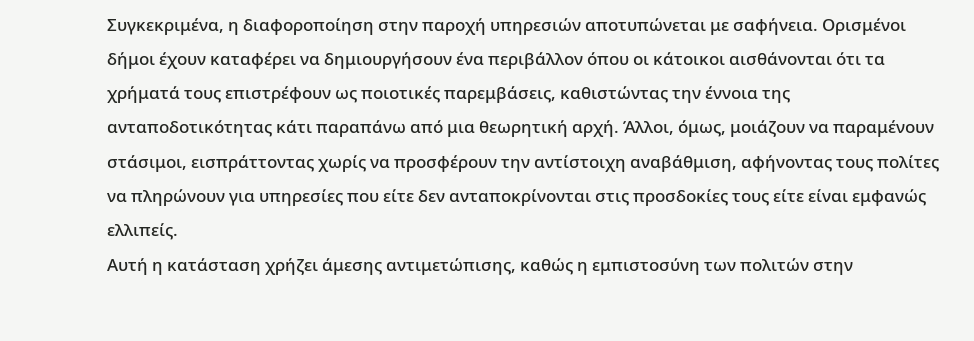Συγκεκριμένα, η διαφοροποίηση στην παροχή υπηρεσιών αποτυπώνεται με σαφήνεια. Ορισμένοι δήμοι έχουν καταφέρει να δημιουργήσουν ένα περιβάλλον όπου οι κάτοικοι αισθάνονται ότι τα χρήματά τους επιστρέφουν ως ποιοτικές παρεμβάσεις, καθιστώντας την έννοια της ανταποδοτικότητας κάτι παραπάνω από μια θεωρητική αρχή. Άλλοι, όμως, μοιάζουν να παραμένουν στάσιμοι, εισπράττοντας χωρίς να προσφέρουν την αντίστοιχη αναβάθμιση, αφήνοντας τους πολίτες να πληρώνουν για υπηρεσίες που είτε δεν ανταποκρίνονται στις προσδοκίες τους είτε είναι εμφανώς ελλιπείς.
Αυτή η κατάσταση χρήζει άμεσης αντιμετώπισης, καθώς η εμπιστοσύνη των πολιτών στην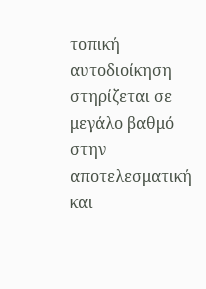τοπική αυτοδιοίκηση στηρίζεται σε μεγάλο βαθμό στην αποτελεσματική και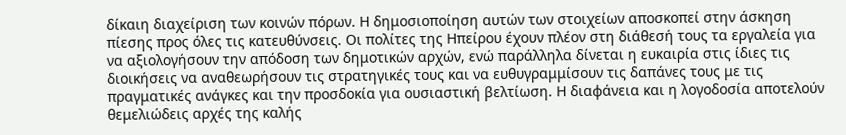δίκαιη διαχείριση των κοινών πόρων. Η δημοσιοποίηση αυτών των στοιχείων αποσκοπεί στην άσκηση πίεσης προς όλες τις κατευθύνσεις. Οι πολίτες της Ηπείρου έχουν πλέον στη διάθεσή τους τα εργαλεία για να αξιολογήσουν την απόδοση των δημοτικών αρχών, ενώ παράλληλα δίνεται η ευκαιρία στις ίδιες τις διοικήσεις να αναθεωρήσουν τις στρατηγικές τους και να ευθυγραμμίσουν τις δαπάνες τους με τις πραγματικές ανάγκες και την προσδοκία για ουσιαστική βελτίωση. Η διαφάνεια και η λογοδοσία αποτελούν θεμελιώδεις αρχές της καλής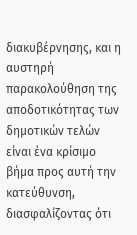διακυβέρνησης, και η αυστηρή παρακολούθηση της αποδοτικότητας των δημοτικών τελών είναι ένα κρίσιμο βήμα προς αυτή την κατεύθυνση, διασφαλίζοντας ότι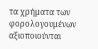τα χρήματα των φορολογουμένων αξιοποιούνται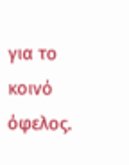για το κοινό όφελος.